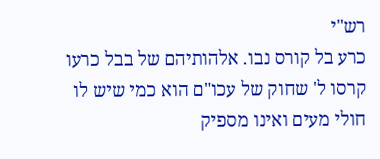רש"י
כרע בל קורס נבו. אלהותיהם של בבל כרעו קרסו ל' שחוק של עכו"ם הוא כמי שיש לו חולי מעים ואינו מספיק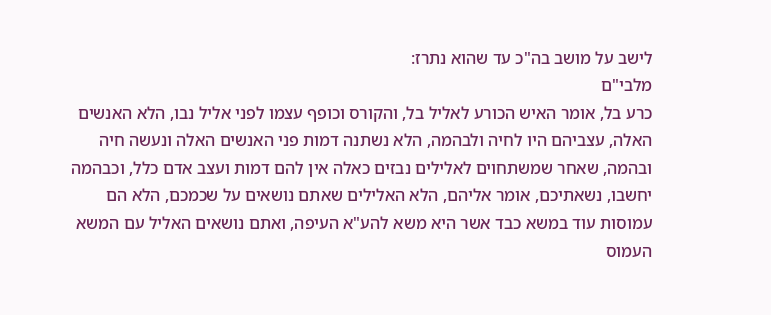לישב על מושב בה"כ עד שהוא נתרז:
מלבי"ם
כרע בל, אומר האיש הכורע לאליל בל, והקורס וכופף עצמו לפני אליל נבו, הלא האנשים האלה, עצביהם היו לחיה ולבהמה, הלא נשתנה דמות פני האנשים האלה ונעשה חיה ובהמה, שאחר שמשתחוים לאלילים נבזים כאלה אין להם דמות ועצב אדם כלל, וכבהמה יחשבו, נשאתיכם, אומר אליהם, הלא האלילים שאתם נושאים על שכמכם, הלא הם עמוסות עוד במשא כבד אשר היא משא להע"א העיפה, ואתם נושאים האליל עם המשא העמוס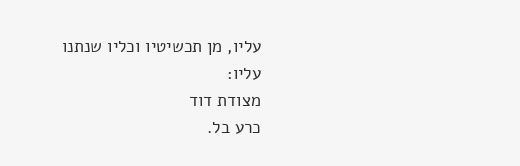עליו, מן תכשיטיו וכליו שנתנו עליו:
מצודת דוד
כרע בל.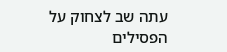עתה שב לצחוק על הפסילים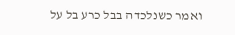ואמר כשנלכדה בבל כרע בל על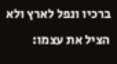ברכיו ונפל לארץ ולא הציל את עצמו: